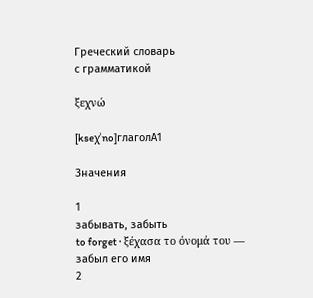Греческий словарь
с грамматикой

ξεχνώ

[kseχˈno]глаголA1

Значения

1
забывать, забыть
to forget · ξέχασα το όνομά του — забыл его имя
2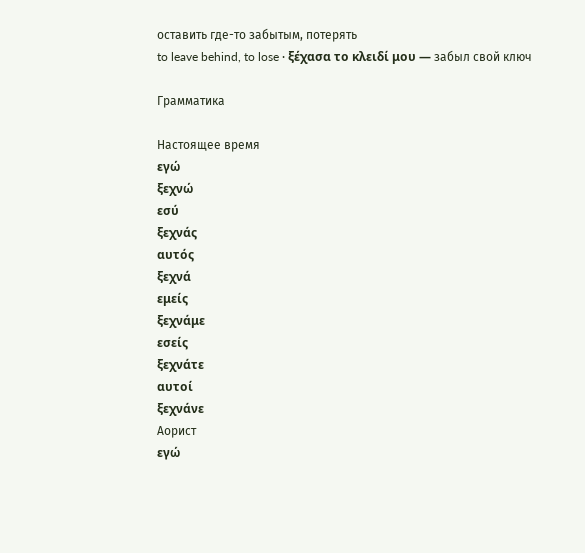оставить где-то забытым, потерять
to leave behind, to lose · ξέχασα το κλειδί μου — забыл свой ключ

Грамматика

Настоящее время
εγώ
ξεχνώ
εσύ
ξεχνάς
αυτός
ξεχνά
εμείς
ξεχνάμε
εσείς
ξεχνάτε
αυτοί
ξεχνάνε
Аорист
εγώ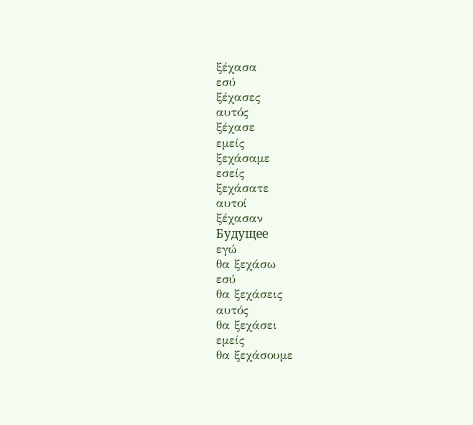ξέχασα
εσύ
ξέχασες
αυτός
ξέχασε
εμείς
ξεχάσαμε
εσείς
ξεχάσατε
αυτοί
ξέχασαν
Будущее
εγώ
θα ξεχάσω
εσύ
θα ξεχάσεις
αυτός
θα ξεχάσει
εμείς
θα ξεχάσουμε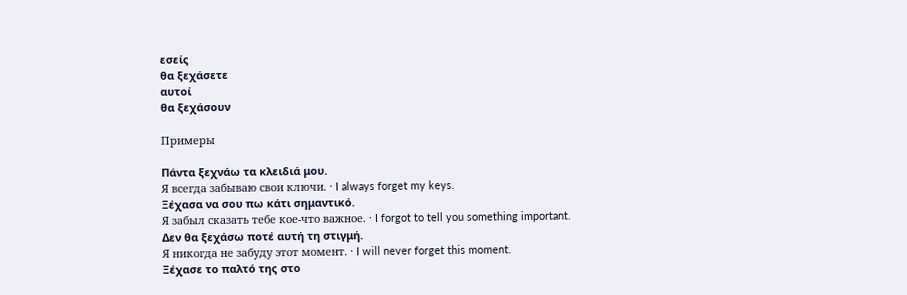εσείς
θα ξεχάσετε
αυτοί
θα ξεχάσουν

Примеры

Πάντα ξεχνάω τα κλειδιά μου.
Я всегда забываю свои ключи. · I always forget my keys.
Ξέχασα να σου πω κάτι σημαντικό.
Я забыл сказать тебе кое-что важное. · I forgot to tell you something important.
Δεν θα ξεχάσω ποτέ αυτή τη στιγμή.
Я никогда не забуду этот момент. · I will never forget this moment.
Ξέχασε το παλτό της στο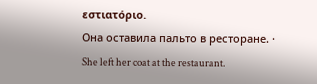εστιατόριο.
Она оставила пальто в ресторане. · She left her coat at the restaurant.